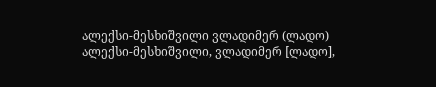ალექსი-მესხიშვილი ვლადიმერ (ლადო)
ალექსი-მესხიშვილი, ვლადიმერ [ლადო],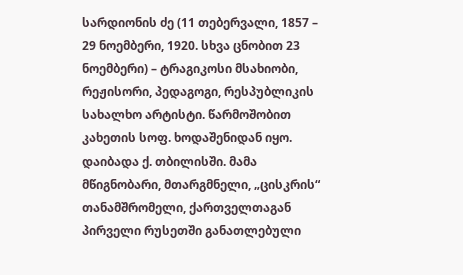სარდიონის ძე (11 თებერვალი, 1857 – 29 ნოემბერი, 1920. სხვა ცნობით 23 ნოემბერი) – ტრაგიკოსი მსახიობი, რეჟისორი, პედაგოგი, რესპუბლიკის სახალხო არტისტი. წარმოშობით კახეთის სოფ. ხოდაშენიდან იყო. დაიბადა ქ. თბილისში. მამა მწიგნობარი, მთარგმნელი, „ცისკრის“ თანამშრომელი, ქართველთაგან პირველი რუსეთში განათლებული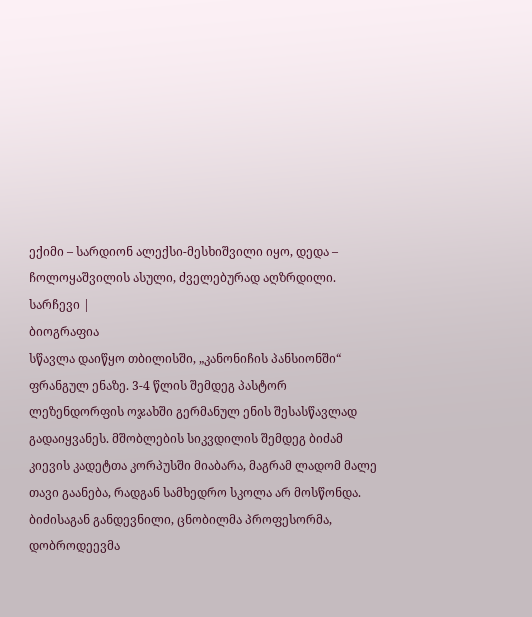ექიმი – სარდიონ ალექსი-მესხიშვილი იყო, დედა – ჩოლოყაშვილის ასული, ძველებურად აღზრდილი.
სარჩევი |
ბიოგრაფია
სწავლა დაიწყო თბილისში, „კანონიჩის პანსიონში“ ფრანგულ ენაზე. 3-4 წლის შემდეგ პასტორ ლეზენდორფის ოჯახში გერმანულ ენის შესასწავლად გადაიყვანეს. მშობლების სიკვდილის შემდეგ ბიძამ კიევის კადეტთა კორპუსში მიაბარა, მაგრამ ლადომ მალე თავი გაანება, რადგან სამხედრო სკოლა არ მოსწონდა. ბიძისაგან განდევნილი, ცნობილმა პროფესორმა, დობროდეევმა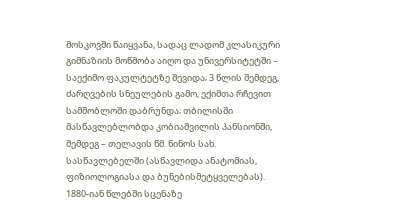მოსკოვში წაიყვანა, სადაც ლადომ კლასიკური გიმნაზიის მოწმობა აიღო და უნივერსიტეტში – საექიმო ფაკულტეტზე შევიდა; 3 წლის შემდეგ, ძარღვების სნეულების გამო, ექიმთა რჩევით სამშობლოში დაბრუნდა; თბილისში მასწავლებლობდა კობიაშვილის პანსიონში, შემდეგ – თელავის წმ. ნინოს სახ. სასწავლებელში (ასწავლიდა ანატომიას, ფიზიოლოგიასა და ბუნებისმეტყველებას).
1880-იან წლებში სცენაზე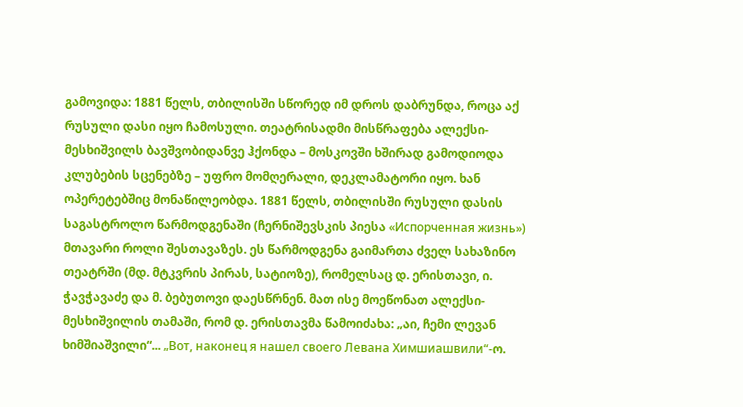გამოვიდა: 1881 წელს, თბილისში სწორედ იმ დროს დაბრუნდა, როცა აქ რუსული დასი იყო ჩამოსული. თეატრისადმი მისწრაფება ალექსი-მესხიშვილს ბავშვობიდანვე ჰქონდა – მოსკოვში ხშირად გამოდიოდა კლუბების სცენებზე – უფრო მომღერალი, დეკლამატორი იყო. ხან ოპერეტებშიც მონაწილეობდა. 1881 წელს, თბილისში რუსული დასის საგასტროლო წარმოდგენაში (ჩერნიშევსკის პიესა «Испорченная жизнь») მთავარი როლი შესთავაზეს. ეს წარმოდგენა გაიმართა ძველ სახაზინო თეატრში (მდ. მტკვრის პირას, სატიოზე), რომელსაც დ. ერისთავი, ი. ჭავჭავაძე და მ. ბებუთოვი დაესწრნენ. მათ ისე მოეწონათ ალექსი-მესხიშვილის თამაში, რომ დ. ერისთავმა წამოიძახა: „აი, ჩემი ლევან ხიმშიაშვილი“... „Вот, наконец я нашел своего Левана Химшиашвили“-ო.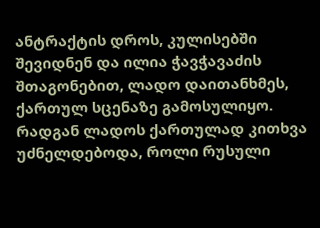ანტრაქტის დროს, კულისებში შევიდნენ და ილია ჭავჭავაძის შთაგონებით, ლადო დაითანხმეს, ქართულ სცენაზე გამოსულიყო. რადგან ლადოს ქართულად კითხვა უძნელდებოდა, როლი რუსული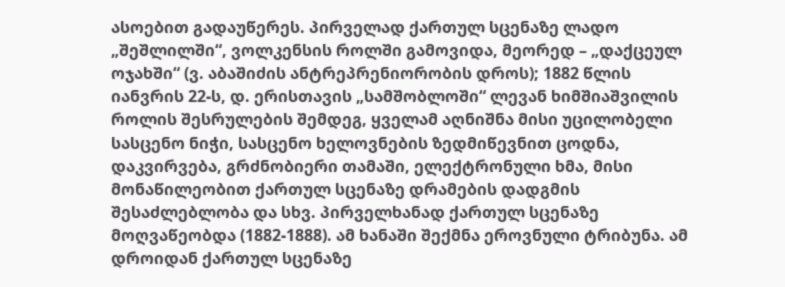ასოებით გადაუწერეს. პირველად ქართულ სცენაზე ლადო „შეშლილში“, ვოლკენსის როლში გამოვიდა, მეორედ – „დაქცეულ ოჯახში“ (ვ. აბაშიძის ანტრეპრენიორობის დროს); 1882 წლის იანვრის 22-ს, დ. ერისთავის „სამშობლოში“ ლევან ხიმშიაშვილის როლის შესრულების შემდეგ, ყველამ აღნიშნა მისი უცილობელი სასცენო ნიჭი, სასცენო ხელოვნების ზედმიწევნით ცოდნა, დაკვირვება, გრძნობიერი თამაში, ელექტრონული ხმა, მისი მონაწილეობით ქართულ სცენაზე დრამების დადგმის შესაძლებლობა და სხვ. პირველხანად ქართულ სცენაზე მოღვაწეობდა (1882-1888). ამ ხანაში შექმნა ეროვნული ტრიბუნა. ამ დროიდან ქართულ სცენაზე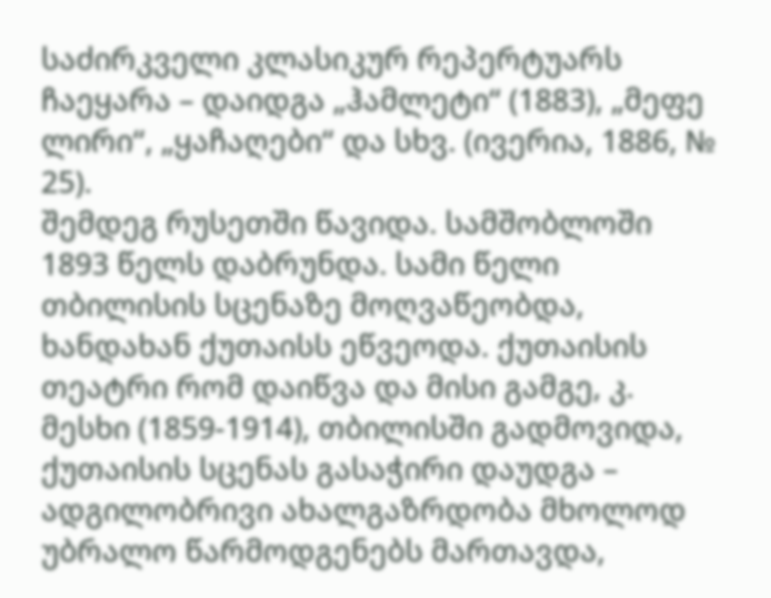საძირკველი კლასიკურ რეპერტუარს ჩაეყარა – დაიდგა „ჰამლეტი“ (1883), „მეფე ლირი“, „ყაჩაღები“ და სხვ. (ივერია, 1886, № 25).
შემდეგ რუსეთში წავიდა. სამშობლოში 1893 წელს დაბრუნდა. სამი წელი თბილისის სცენაზე მოღვაწეობდა, ხანდახან ქუთაისს ეწვეოდა. ქუთაისის თეატრი რომ დაიწვა და მისი გამგე, კ. მესხი (1859-1914), თბილისში გადმოვიდა, ქუთაისის სცენას გასაჭირი დაუდგა – ადგილობრივი ახალგაზრდობა მხოლოდ უბრალო წარმოდგენებს მართავდა,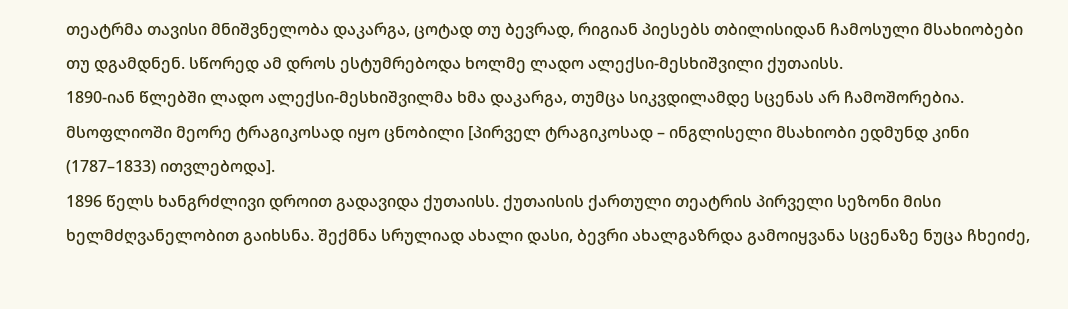თეატრმა თავისი მნიშვნელობა დაკარგა, ცოტად თუ ბევრად, რიგიან პიესებს თბილისიდან ჩამოსული მსახიობები თუ დგამდნენ. სწორედ ამ დროს ესტუმრებოდა ხოლმე ლადო ალექსი-მესხიშვილი ქუთაისს.
1890-იან წლებში ლადო ალექსი-მესხიშვილმა ხმა დაკარგა, თუმცა სიკვდილამდე სცენას არ ჩამოშორებია. მსოფლიოში მეორე ტრაგიკოსად იყო ცნობილი [პირველ ტრაგიკოსად – ინგლისელი მსახიობი ედმუნდ კინი (1787–1833) ითვლებოდა].
1896 წელს ხანგრძლივი დროით გადავიდა ქუთაისს. ქუთაისის ქართული თეატრის პირველი სეზონი მისი ხელმძღვანელობით გაიხსნა. შექმნა სრულიად ახალი დასი, ბევრი ახალგაზრდა გამოიყვანა სცენაზე ნუცა ჩხეიძე,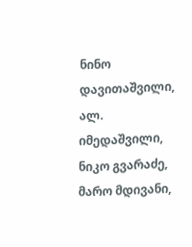ნინო დავითაშვილი, ალ. იმედაშვილი, ნიკო გვარაძე, მარო მდივანი,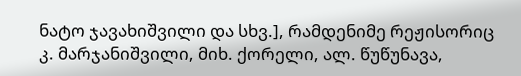ნატო ჯავახიშვილი და სხვ.], რამდენიმე რეჟისორიც კ. მარჯანიშვილი, მიხ. ქორელი, ალ. წუწუნავა,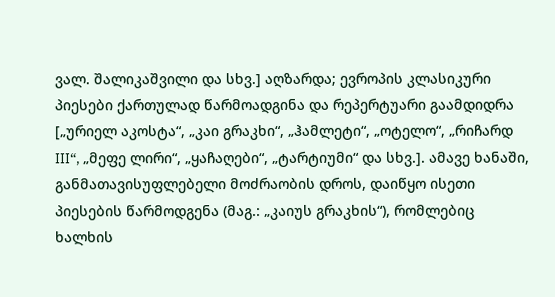ვალ. შალიკაშვილი და სხვ.] აღზარდა; ევროპის კლასიკური პიესები ქართულად წარმოადგინა და რეპერტუარი გაამდიდრა [„ურიელ აკოსტა“, „კაი გრაკხი“, „ჰამლეტი“, „ოტელო“, „რიჩარდ III“, „მეფე ლირი“, „ყაჩაღები“, „ტარტიუმი“ და სხვ.]. ამავე ხანაში, განმათავისუფლებელი მოძრაობის დროს, დაიწყო ისეთი პიესების წარმოდგენა (მაგ.: „კაიუს გრაკხის“), რომლებიც ხალხის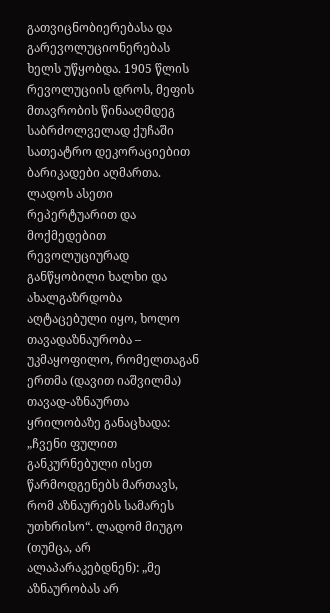გათვიცნობიერებასა და გარევოლუციონერებას ხელს უწყობდა. 1905 წლის რევოლუციის დროს, მეფის მთავრობის წინააღმდეგ საბრძოლველად ქუჩაში სათეატრო დეკორაციებით ბარიკადები აღმართა. ლადოს ასეთი რეპერტუარით და მოქმედებით რევოლუციურად განწყობილი ხალხი და ახალგაზრდობა აღტაცებული იყო, ხოლო თავადაზნაურობა – უკმაყოფილო, რომელთაგან ერთმა (დავით იაშვილმა) თავად-აზნაურთა ყრილობაზე განაცხადა: „ჩვენი ფულით განკურნებული ისეთ წარმოდგენებს მართავს, რომ აზნაურებს სამარეს უთხრისო“. ლადომ მიუგო (თუმცა, არ ალაპარაკებდნენ): „მე აზნაურობას არ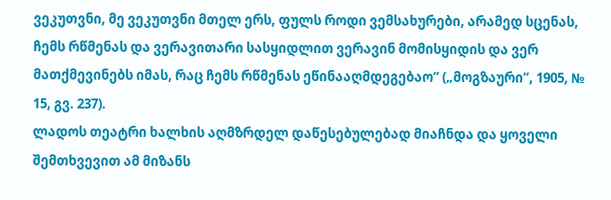ვეკუთვნი, მე ვეკუთვნი მთელ ერს, ფულს როდი ვემსახურები, არამედ სცენას, ჩემს რწმენას და ვერავითარი სასყიდლით ვერავინ მომისყიდის და ვერ მათქმევინებს იმას, რაც ჩემს რწმენას ეწინააღმდეგებაო“ („მოგზაური“, 1905, № 15, გვ. 237).
ლადოს თეატრი ხალხის აღმზრდელ დაწესებულებად მიაჩნდა და ყოველი შემთხვევით ამ მიზანს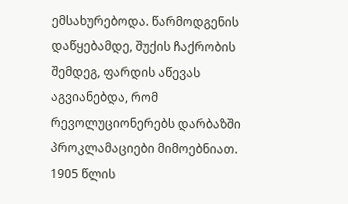ემსახურებოდა. წარმოდგენის დაწყებამდე, შუქის ჩაქრობის შემდეგ, ფარდის აწევას აგვიანებდა, რომ რევოლუციონერებს დარბაზში პროკლამაციები მიმოებნიათ. 1905 წლის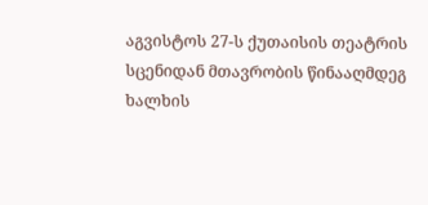აგვისტოს 27-ს ქუთაისის თეატრის სცენიდან მთავრობის წინააღმდეგ ხალხის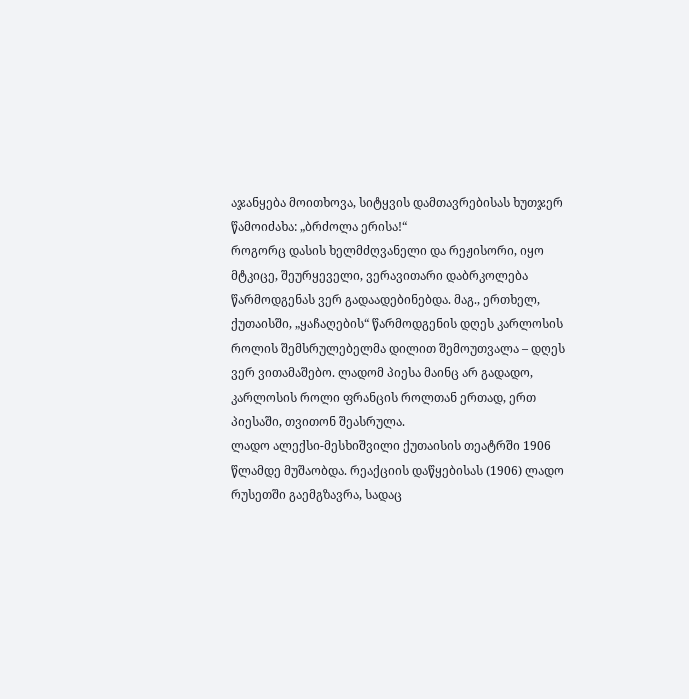აჯანყება მოითხოვა, სიტყვის დამთავრებისას ხუთჯერ წამოიძახა: „ბრძოლა ერისა!“
როგორც დასის ხელმძღვანელი და რეჟისორი, იყო მტკიცე, შეურყეველი, ვერავითარი დაბრკოლება წარმოდგენას ვერ გადაადებინებდა. მაგ., ერთხელ, ქუთაისში, „ყაჩაღების“ წარმოდგენის დღეს კარლოსის როლის შემსრულებელმა დილით შემოუთვალა – დღეს ვერ ვითამაშებო. ლადომ პიესა მაინც არ გადადო, კარლოსის როლი ფრანცის როლთან ერთად, ერთ პიესაში, თვითონ შეასრულა.
ლადო ალექსი-მესხიშვილი ქუთაისის თეატრში 1906 წლამდე მუშაობდა. რეაქციის დაწყებისას (1906) ლადო რუსეთში გაემგზავრა, სადაც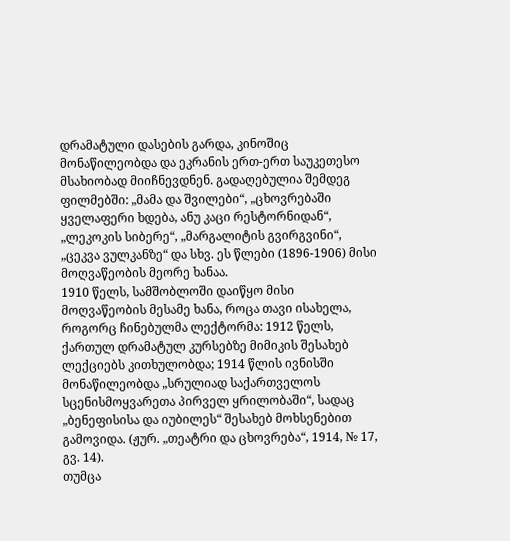დრამატული დასების გარდა, კინოშიც მონაწილეობდა და ეკრანის ერთ-ერთ საუკეთესო მსახიობად მიიჩნევდნენ. გადაღებულია შემდეგ ფილმებში: „მამა და შვილები“, „ცხოვრებაში ყველაფერი ხდება, ანუ კაცი რესტორნიდან“, „ლეკოკის სიბერე“, „მარგალიტის გვირგვინი“, „ცეკვა ვულკანზე“ და სხვ. ეს წლები (1896-1906) მისი მოღვაწეობის მეორე ხანაა.
1910 წელს, სამშობლოში დაიწყო მისი მოღვაწეობის მესამე ხანა, როცა თავი ისახელა, როგორც ჩინებულმა ლექტორმა: 1912 წელს, ქართულ დრამატულ კურსებზე მიმიკის შესახებ ლექციებს კითხულობდა; 1914 წლის ივნისში მონაწილეობდა „სრულიად საქართველოს სცენისმოყვარეთა პირველ ყრილობაში“, სადაც „ბენეფისისა და იუბილეს“ შესახებ მოხსენებით გამოვიდა. (ჟურ. „თეატრი და ცხოვრება“, 1914, № 17, გვ. 14).
თუმცა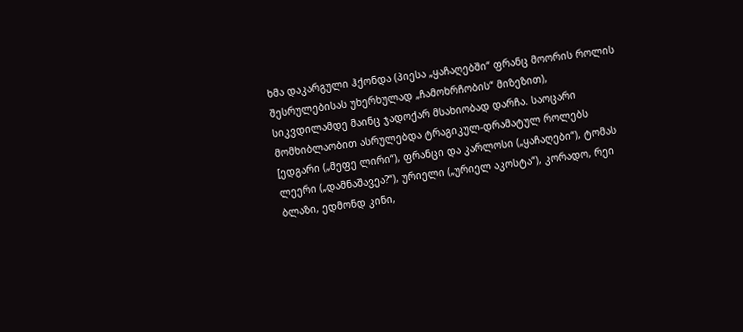ხმა დაკარგული ჰქონდა (პიესა „ყაჩაღებში“ ფრანც მოორის როლის შესრულებისას უხერხულად „ჩამოხრჩობის“ მიზეზით), სიკვდილამდე მაინც ჯადოქარ მსახიობად დარჩა. საოცარი მომხიბლაობით ასრულებდა ტრაგიკულ-დრამატულ როლებს [ედგარი („მეფე ლირი“), ფრანცი და კარლოსი („ყაჩაღები“), ტომას ლეერი („დამნაშავეა?“), ურიელი („ურიელ აკოსტა“), კორადო, რეი ბლაზი, ედმონდ კინი,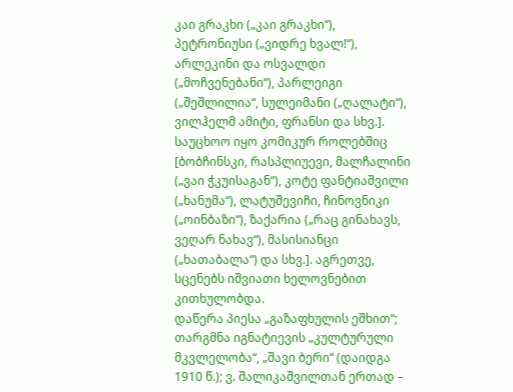კაი გრაკხი („კაი გრაკხი“), პეტრონიუსი („ვიდრე ხვალ!“), არლეკინი და ოსვალდი („მოჩვენებანი“), პარლეიგი („შეშლილია“, სულეიმანი („ღალატი“), ვილჰელმ ამიტი, ფრანსი და სხვ.]. საუცხოო იყო კომიკურ როლებშიც [ბობჩინსკი, რასპლიუევი, მალჩალინი („ვაი ჭკუისაგან“), კოტე ფანტიაშვილი („ხანუმა“), ლატუშევიჩი, ჩინოვნიკი („ოინბაზი“), ზაქარია („რაც გინახავს, ვეღარ ნახავ“), მასისიანცი („ხათაბალა“) და სხვ.]. აგრეთვე, სცენებს იშვიათი ხელოვნებით კითხულობდა.
დაწერა პიესა „გაზაფხულის ეშხით“; თარგმნა იგნატიევის „კულტურული მკვლელობა“, „შავი ბერი“ (დაიდგა 1910 წ.); ვ. შალიკაშვილთან ერთად –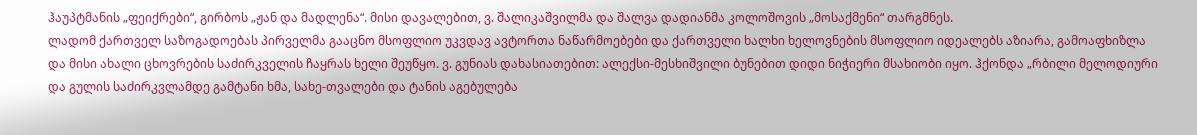ჰაუპტმანის „ფეიქრები“, გირბოს „ჟან და მადლენა“. მისი დავალებით, ვ. შალიკაშვილმა და შალვა დადიანმა კოლოშოვის „მოსაქმენი“ თარგმნეს.
ლადომ ქართველ საზოგადოებას პირველმა გააცნო მსოფლიო უკვდავ ავტორთა ნაწარმოებები და ქართველი ხალხი ხელოვნების მსოფლიო იდეალებს აზიარა, გამოაფხიზლა და მისი ახალი ცხოვრების საძირკველის ჩაყრას ხელი შეუწყო. ვ. გუნიას დახასიათებით: ალექსი-მესხიშვილი ბუნებით დიდი ნიჭიერი მსახიობი იყო. ჰქონდა „რბილი მელოდიური და გულის საძირკვლამდე გამტანი ხმა, სახე-თვალები და ტანის აგებულება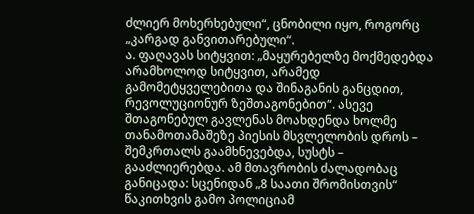ძლიერ მოხერხებული“, ცნობილი იყო, როგორც „კარგად განვითარებული“.
ა. ფაღავას სიტყვით: „მაყურებელზე მოქმედებდა არამხოლოდ სიტყვით, არამედ გამომეტყველებითა და შინაგანის განცდით, რევოლუციონურ ზეშთაგონებით“. ასევე შთაგონებულ გავლენას მოახდენდა ხოლმე თანამოთამაშეზე პიესის მსვლელობის დროს – შემკრთალს გაამხნევებდა, სუსტს – გააძლიერებდა. ამ მთავრობის ძალადობაც განიცადა: სცენიდან „8 საათი შრომისთვის“ წაკითხვის გამო პოლიციამ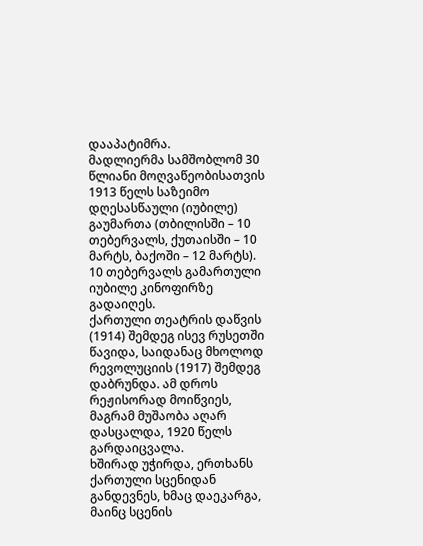დააპატიმრა.
მადლიერმა სამშობლომ 30 წლიანი მოღვაწეობისათვის 1913 წელს საზეიმო დღესასწაული (იუბილე) გაუმართა (თბილისში – 10 თებერვალს, ქუთაისში – 10 მარტს, ბაქოში – 12 მარტს). 10 თებერვალს გამართული იუბილე კინოფირზე გადაიღეს.
ქართული თეატრის დაწვის (1914) შემდეგ ისევ რუსეთში წავიდა, საიდანაც მხოლოდ რევოლუციის (1917) შემდეგ დაბრუნდა. ამ დროს რეჟისორად მოიწვიეს, მაგრამ მუშაობა აღარ დასცალდა, 1920 წელს გარდაიცვალა.
ხშირად უჭირდა, ერთხანს ქართული სცენიდან განდევნეს, ხმაც დაეკარგა, მაინც სცენის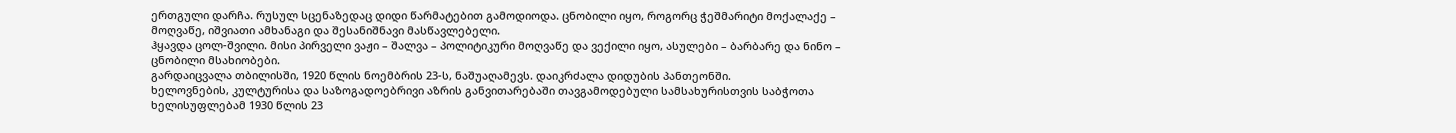ერთგული დარჩა. რუსულ სცენაზედაც დიდი წარმატებით გამოდიოდა. ცნობილი იყო, როგორც ჭეშმარიტი მოქალაქე – მოღვაწე, იშვიათი ამხანაგი და შესანიშნავი მასწავლებელი.
ჰყავდა ცოლ-შვილი. მისი პირველი ვაჟი – შალვა – პოლიტიკური მოღვაწე და ვექილი იყო, ასულები – ბარბარე და ნინო – ცნობილი მსახიობები.
გარდაიცვალა თბილისში, 1920 წლის ნოემბრის 23-ს, ნაშუაღამევს. დაიკრძალა დიდუბის პანთეონში.
ხელოვნების, კულტურისა და საზოგადოებრივი აზრის განვითარებაში თავგამოდებული სამსახურისთვის საბჭოთა ხელისუფლებამ 1930 წლის 23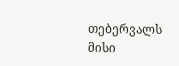თებერვალს მისი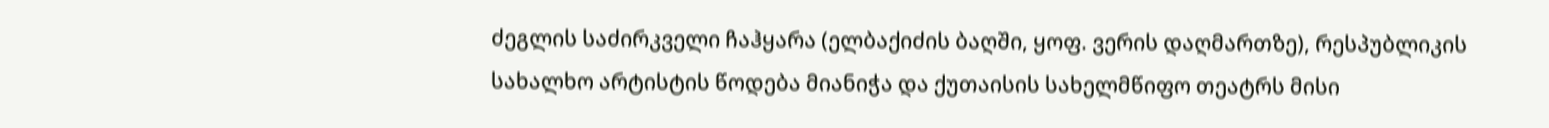ძეგლის საძირკველი ჩაჰყარა (ელბაქიძის ბაღში, ყოფ. ვერის დაღმართზე), რესპუბლიკის სახალხო არტისტის წოდება მიანიჭა და ქუთაისის სახელმწიფო თეატრს მისი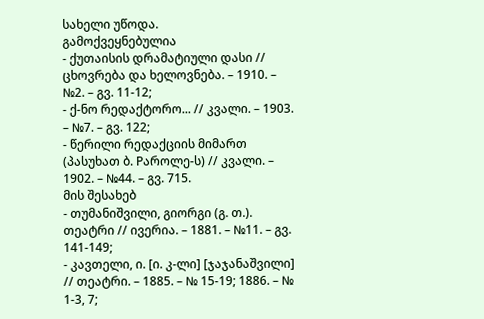სახელი უწოდა.
გამოქვეყნებულია
- ქუთაისის დრამატიული დასი // ცხოვრება და ხელოვნება. – 1910. – №2. – გვ. 11-12;
- ქ-ნო რედაქტორო... // კვალი. – 1903. – №7. – გვ. 122;
- წერილი რედაქციის მიმართ (პასუხათ ბ. Pაროლე-ს) // კვალი. – 1902. – №44. – გვ. 715.
მის შესახებ
- თუმანიშვილი, გიორგი (გ. თ.). თეატრი // ივერია. – 1881. – №11. – გვ. 141-149;
- კავთელი, ი. [ი. კ-ლი] [ჯაჯანაშვილი] // თეატრი. – 1885. – № 15-19; 1886. – № 1-3, 7;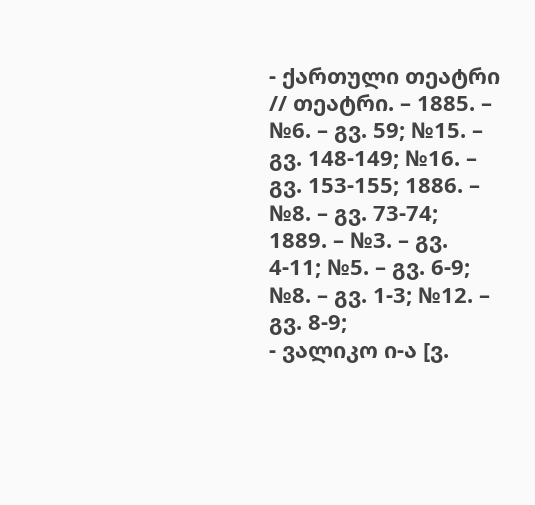- ქართული თეატრი // თეატრი. – 1885. – №6. – გვ. 59; №15. – გვ. 148-149; №16. – გვ. 153-155; 1886. – №8. – გვ. 73-74; 1889. – №3. – გვ. 4-11; №5. – გვ. 6-9; №8. – გვ. 1-3; №12. – გვ. 8-9;
- ვალიკო ი-ა [ვ.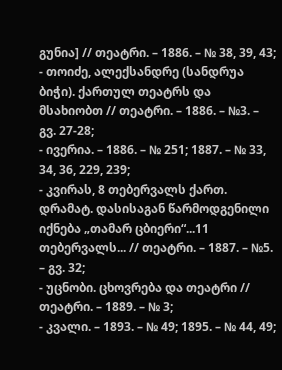გუნია] // თეატრი. – 1886. – № 38, 39, 43;
- თოიძე, ალექსანდრე (სანდრუა ბიჭი). ქართულ თეატრს და მსახიობთ // თეატრი. – 1886. – №3. – გვ. 27-28;
- ივერია. – 1886. – № 251; 1887. – № 33, 34, 36, 229, 239;
- კვირას, 8 თებერვალს ქართ. დრამატ. დასისაგან წარმოდგენილი იქნება „თამარ ცბიერი“...11 თებერვალს... // თეატრი. – 1887. – №5. – გვ. 32;
- უცნობი. ცხოვრება და თეატრი // თეატრი. – 1889. – № 3;
- კვალი. – 1893. – № 49; 1895. – № 44, 49;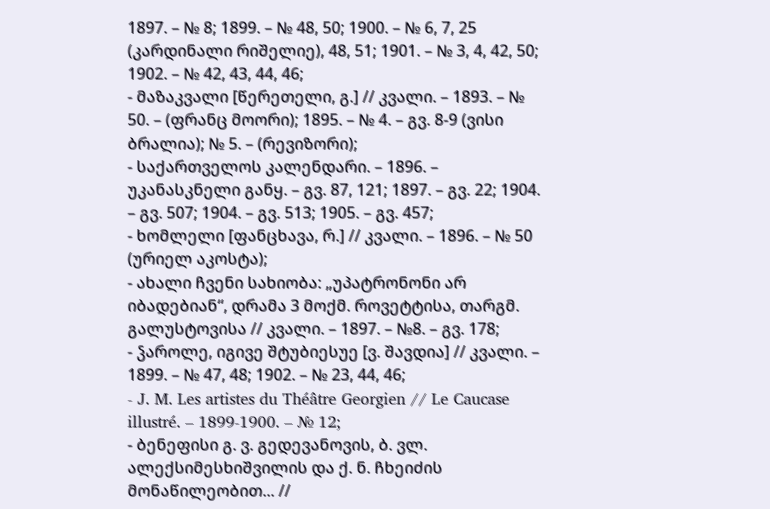1897. – № 8; 1899. – № 48, 50; 1900. – № 6, 7, 25 (კარდინალი რიშელიე), 48, 51; 1901. – № 3, 4, 42, 50; 1902. – № 42, 43, 44, 46;
- მაზაკვალი [წერეთელი, გ.] // კვალი. – 1893. – № 50. – (ფრანც მოორი); 1895. – № 4. – გვ. 8-9 (ვისი ბრალია); № 5. – (რევიზორი);
- საქართველოს კალენდარი. – 1896. – უკანასკნელი განყ. – გვ. 87, 121; 1897. – გვ. 22; 1904. – გვ. 507; 1904. – გვ. 513; 1905. – გვ. 457;
- ხომლელი [ფანცხავა, რ.] // კვალი. – 1896. – № 50 (ურიელ აკოსტა);
- ახალი ჩვენი სახიობა: „უპატრონონი არ იბადებიან“, დრამა 3 მოქმ. როვეტტისა, თარგმ. გალუსტოვისა // კვალი. – 1897. – №8. – გვ. 178;
- ჴაროლე, იგივე შტუბიესუე [ვ. შავდია] // კვალი. – 1899. – № 47, 48; 1902. – № 23, 44, 46;
- J. M. Les artistes du Théâtre Georgien // Le Caucase illustré. – 1899-1900. – № 12;
- ბენეფისი გ. ვ. გედევანოვის, ბ. ვლ. ალექსიმესხიშვილის და ქ. ნ. ჩხეიძის მონაწილეობით... //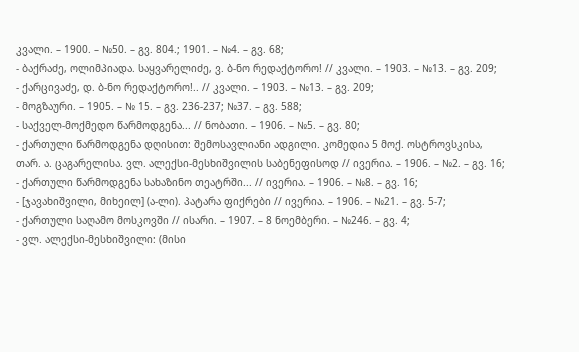კვალი. – 1900. – №50. – გვ. 804.; 1901. – №4. – გვ. 68;
- ბაქრაძე, ოლიმპიადა. საყვარელიძე, ვ. ბ-ნო რედაქტორო! // კვალი. – 1903. – №13. – გვ. 209;
- ქარცივაძე, დ. ბ-ნო რედაქტორო!.. // კვალი. – 1903. – №13. – გვ. 209;
- მოგზაური. – 1905. – № 15. – გვ. 236-237; №37. – გვ. 588;
- საქველ-მოქმედო წარმოდგენა... // ნობათი. – 1906. – №5. – გვ. 80;
- ქართული წარმოდგენა დღისით: შემოსავლიანი ადგილი. კომედია 5 მოქ. ოსტროვსკისა, თარ. ა. ცაგარელისა. ვლ. ალექსი-მესხიშვილის საბენეფისოდ // ივერია. – 1906. – №2. – გვ. 16;
- ქართული წარმოდგენა სახაზინო თეატრში... // ივერია. – 1906. – №8. – გვ. 16;
- [ჯავახიშვილი, მიხეილ] (ა-ლი). პატარა ფიქრები // ივერია. – 1906. – №21. – გვ. 5-7;
- ქართული საღამო მოსკოვში // ისარი. – 1907. – 8 ნოემბერი. – №246. – გვ. 4;
- ვლ. ალექსი-მესხიშვილი: (მისი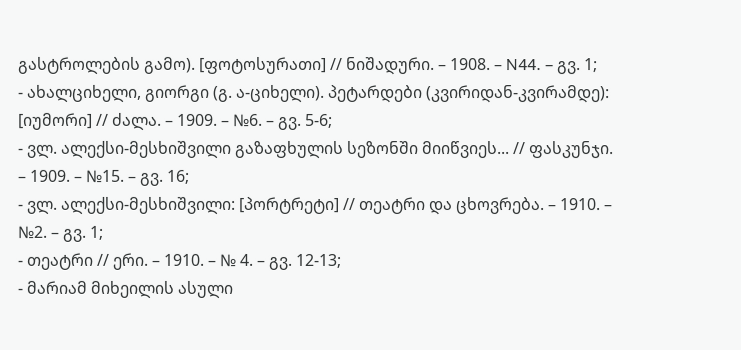გასტროლების გამო). [ფოტოსურათი] // ნიშადური. – 1908. – N44. – გვ. 1;
- ახალციხელი, გიორგი (გ. ა-ციხელი). პეტარდები (კვირიდან-კვირამდე): [იუმორი] // ძალა. – 1909. – №6. – გვ. 5-6;
- ვლ. ალექსი-მესხიშვილი გაზაფხულის სეზონში მიიწვიეს... // ფასკუნჯი. – 1909. – №15. – გვ. 16;
- ვლ. ალექსი-მესხიშვილი: [პორტრეტი] // თეატრი და ცხოვრება. – 1910. – №2. – გვ. 1;
- თეატრი // ერი. – 1910. – № 4. – გვ. 12-13;
- მარიამ მიხეილის ასული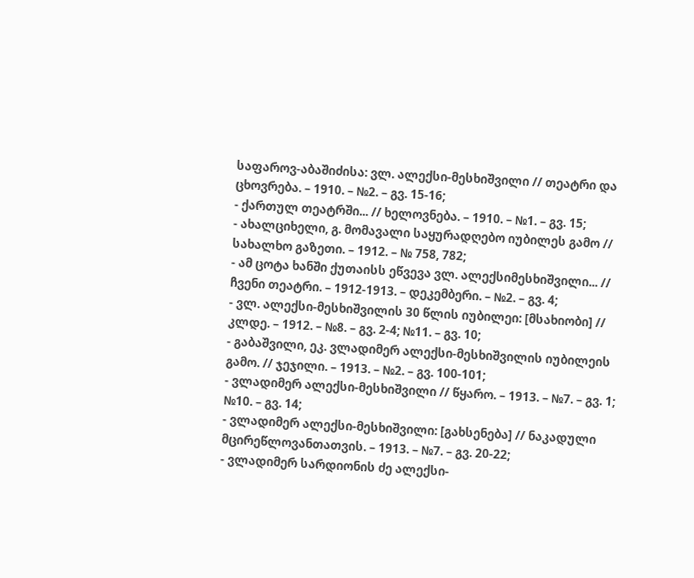საფაროვ-აბაშიძისა: ვლ. ალექსი-მესხიშვილი // თეატრი და ცხოვრება. – 1910. – №2. – გვ. 15-16;
- ქართულ თეატრში... // ხელოვნება. – 1910. – №1. – გვ. 15;
- ახალციხელი, გ. მომავალი საყურადღებო იუბილეს გამო // სახალხო გაზეთი. – 1912. – № 758, 782;
- ამ ცოტა ხანში ქუთაისს ეწვევა ვლ. ალექსიმესხიშვილი... // ჩვენი თეატრი. – 1912-1913. – დეკემბერი. – №2. – გვ. 4;
- ვლ. ალექსი-მესხიშვილის 30 წლის იუბილეი: [მსახიობი] // კლდე. – 1912. – №8. – გვ. 2-4; №11. – გვ. 10;
- გაბაშვილი, ეკ. ვლადიმერ ალექსი-მესხიშვილის იუბილეის გამო. // ჯეჯილი. – 1913. – №2. – გვ. 100-101;
- ვლადიმერ ალექსი-მესხიშვილი // წყარო. – 1913. – №7. – გვ. 1; №10. – გვ. 14;
- ვლადიმერ ალექსი-მესხიშვილი: [გახსენება] // ნაკადული მცირეწლოვანთათვის. – 1913. – №7. – გვ. 20-22;
- ვლადიმერ სარდიონის ძე ალექსი-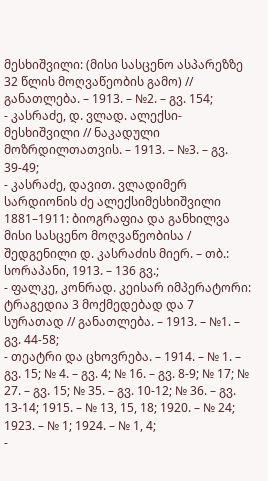მესხიშვილი: (მისი სასცენო ასპარეზზე 32 წლის მოღვაწეობის გამო) // განათლება. – 1913. – №2. – გვ. 154;
- კასრაძე, დ. ვლად. ალექსი-მესხიშვილი // ნაკადული მოზრდილთათვის. – 1913. – №3. – გვ. 39-49;
- კასრაძე, დავით. ვლადიმერ სარდიონის ძე ალექსიმესხიშვილი 1881–1911: ბიოგრაფია და განხილვა მისი სასცენო მოღვაწეობისა / შედგენილი დ. კასრაძის მიერ. – თბ.: სორაპანი, 1913. – 136 გვ.;
- ფალკე, კონრად. კეისარ იმპერატორი: ტრაგედია 3 მოქმედებად და 7 სურათად // განათლება. – 1913. – №1. – გვ. 44-58;
- თეატრი და ცხოვრება. – 1914. – № 1. – გვ. 15; № 4. – გვ. 4; № 16. – გვ. 8-9; № 17; № 27. – გვ. 15; № 35. – გვ. 10-12; № 36. – გვ. 13-14; 1915. – № 13, 15, 18; 1920. – № 24; 1923. – № 1; 1924. – № 1, 4;
-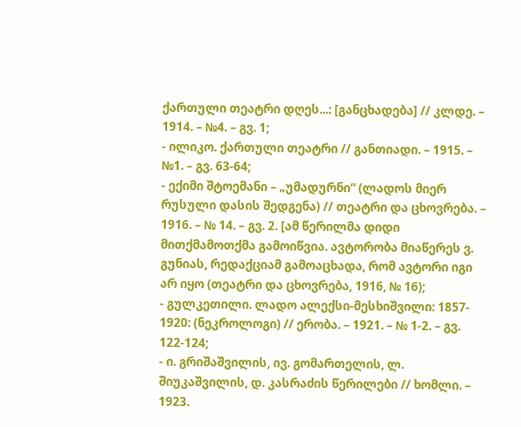ქართული თეატრი დღეს...: [განცხადება] // კლდე. – 1914. – №4. – გვ. 1;
- ილიკო. ქართული თეატრი // განთიადი. – 1915. – №1. – გვ. 63-64;
- ექიმი შტოემანი – „უმადურნი“ (ლადოს მიერ რუსული დასის შედგენა) // თეატრი და ცხოვრება. – 1916. – № 14. – გვ. 2. [ამ წერილმა დიდი მითქმამოთქმა გამოიწვია. ავტორობა მიაწერეს ვ. გუნიას, რედაქციამ გამოაცხადა, რომ ავტორი იგი არ იყო (თეატრი და ცხოვრება, 1916, № 16);
- გულკეთილი. ლადო ალექსი-მესხიშვილი: 1857- 1920: (ნეკროლოგი) // ერობა. – 1921. – № 1-2. – გვ. 122-124;
- ი. გრიშაშვილის, ივ. გომართელის, ლ. შიუკაშვილის, დ. კასრაძის წერილები // ხომლი. – 1923.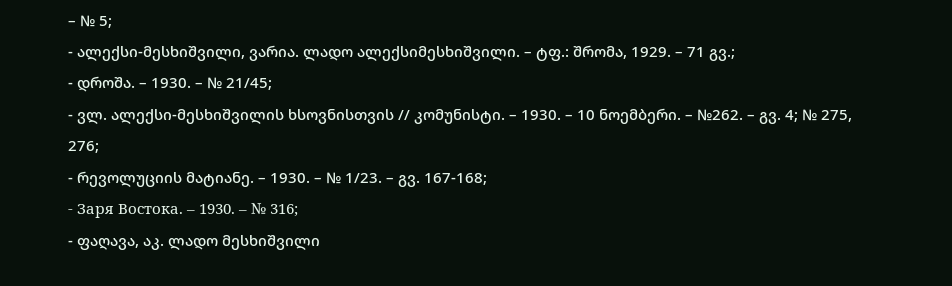– № 5;
- ალექსი-მესხიშვილი, ვარია. ლადო ალექსიმესხიშვილი. – ტფ.: შრომა, 1929. – 71 გვ.;
- დროშა. – 1930. – № 21/45;
- ვლ. ალექსი-მესხიშვილის ხსოვნისთვის // კომუნისტი. – 1930. – 10 ნოემბერი. – №262. – გვ. 4; № 275, 276;
- რევოლუციის მატიანე. – 1930. – № 1/23. – გვ. 167-168;
- Заря Востока. – 1930. – № 316;
- ფაღავა, აკ. ლადო მესხიშვილი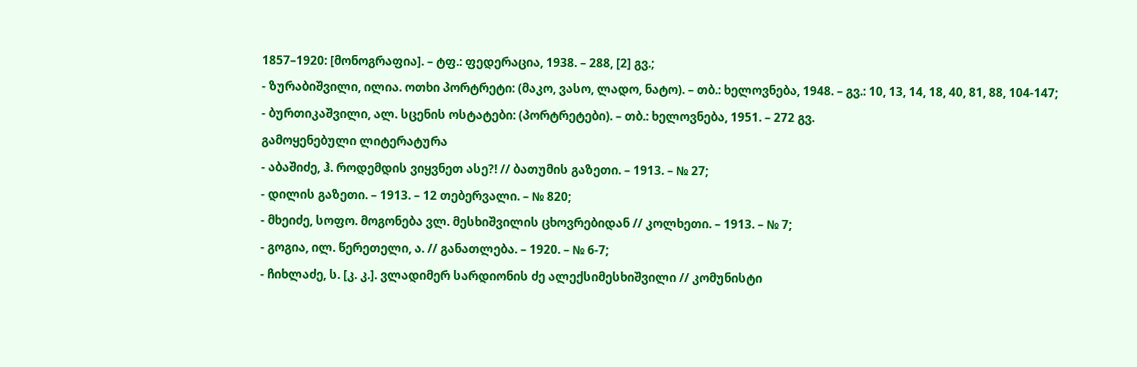1857–1920: [მონოგრაფია]. – ტფ.: ფედერაცია, 1938. – 288, [2] გვ.;
- ზურაბიშვილი, ილია. ოთხი პორტრეტი: (მაკო, ვასო, ლადო, ნატო). – თბ.: ხელოვნება, 1948. – გვ.: 10, 13, 14, 18, 40, 81, 88, 104-147;
- ბურთიკაშვილი, ალ. სცენის ოსტატები: (პორტრეტები). – თბ.: ხელოვნება, 1951. – 272 გვ.
გამოყენებული ლიტერატურა
- აბაშიძე, ჰ. როდემდის ვიყვნეთ ასე?! // ბათუმის გაზეთი. – 1913. – № 27;
- დილის გაზეთი. – 1913. – 12 თებერვალი. – № 820;
- მხეიძე, სოფო. მოგონება ვლ. მესხიშვილის ცხოვრებიდან // კოლხეთი. – 1913. – № 7;
- გოგია, ილ. წერეთელი, ა. // განათლება. – 1920. – № 6-7;
- ჩიხლაძე, ს. [კ. კ.]. ვლადიმერ სარდიონის ძე ალექსიმესხიშვილი // კომუნისტი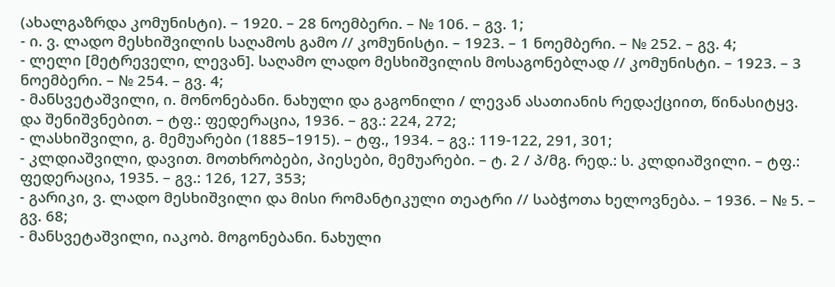(ახალგაზრდა კომუნისტი). – 1920. – 28 ნოემბერი. – № 106. – გვ. 1;
- ი. ვ. ლადო მესხიშვილის საღამოს გამო // კომუნისტი. – 1923. – 1 ნოემბერი. – № 252. – გვ. 4;
- ლელი [მეტრეველი, ლევან]. საღამო ლადო მესხიშვილის მოსაგონებლად // კომუნისტი. – 1923. – 3 ნოემბერი. – № 254. – გვ. 4;
- მანსვეტაშვილი, ი. მონონებანი. ნახული და გაგონილი / ლევან ასათიანის რედაქციით, წინასიტყვ. და შენიშვნებით. – ტფ.: ფედერაცია, 1936. – გვ.: 224, 272;
- ლასხიშვილი, გ. მემუარები (1885–1915). – ტფ., 1934. – გვ.: 119-122, 291, 301;
- კლდიაშვილი, დავით. მოთხრობები, პიესები, მემუარები. – ტ. 2 / პ/მგ. რედ.: ს. კლდიაშვილი. – ტფ.: ფედერაცია, 1935. – გვ.: 126, 127, 353;
- გარიკი, ვ. ლადო მესხიშვილი და მისი რომანტიკული თეატრი // საბჭოთა ხელოვნება. – 1936. – № 5. – გვ. 68;
- მანსვეტაშვილი, იაკობ. მოგონებანი. ნახული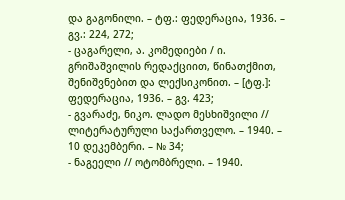და გაგონილი. – ტფ.: ფედერაცია, 1936. – გვ.: 224, 272;
- ცაგარელი, ა. კომედიები / ი. გრიშაშვილის რედაქციით, წინათქმით, შენიშვნებით და ლექსიკონით. – [ტფ.]: ფედერაცია, 1936. – გვ. 423;
- გვარაძე, ნიკო. ლადო მესხიშვილი // ლიტერატურული საქართველო. – 1940. – 10 დეკემბერი. – № 34;
- ნაგეელი // ოტომბრელი. – 1940.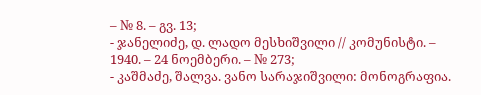– № 8. – გვ. 13;
- ჯანელიძე, დ. ლადო მესხიშვილი // კომუნისტი. – 1940. – 24 ნოემბერი. – № 273;
- კაშმაძე, შალვა. ვანო სარაჯიშვილი: მონოგრაფია.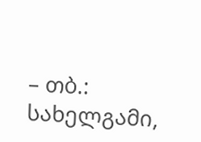– თბ.: სახელგამი,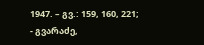1947. – გვ.: 159, 160, 221;
- გვარაძე,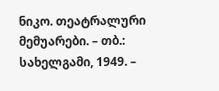ნიკო. თეატრალური მემუარები. – თბ.: სახელგამი, 1949. –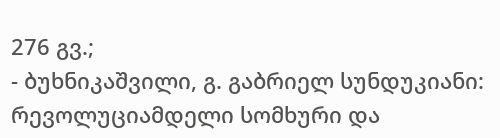276 გვ.;
- ბუხნიკაშვილი, გ. გაბრიელ სუნდუკიანი: რევოლუციამდელი სომხური და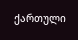ქართული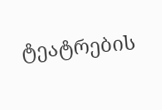ტეატრების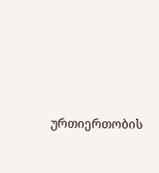ურთიერთობის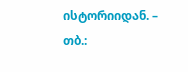ისტორიიდან. – თბ.: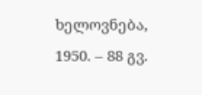ხელოვნება, 1950. – 88 გვ.